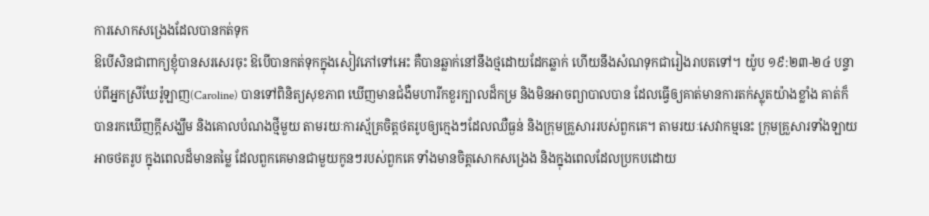ការសោកសង្រេងដែលបានកត់ទុក
ឱបើសិនជាពាក្យខ្ញុំបានសរសេរចុះ ឱបើបានកត់ទុកក្នុងសៀវភៅទៅអេះ គឺបានឆ្លាក់នៅនឹងថ្មដោយដែកឆ្លាក់ ហើយនឹងសំណទុកជារៀងរាបតទៅ។ យ៉ូប ១៩:២៣-២៤ បន្ទាប់ពីអ្នកស្រីឃែរ៉ូឡាញ(Caroline) បានទៅពិនិត្យសុខភាព ឃើញមានជំងឺមហារីកខួរក្បាលដ៏កម្រ និងមិនអាចព្យាបាលបាន ដែលធ្វើឲ្យគាត់មានការតក់ស្លុតយ៉ាងខ្លាំង គាត់ក៏បានរកឃើញក្តីសង្ឃឹម និងគោលបំណងថ្មីមួយ តាមរយៈការស្ម័គ្រចិត្តថតរូបឲ្យក្មេងៗដែលឈឺធ្ងន់ និងក្រុមគ្រួសាររបស់ពួកគេ។ តាមរយៈសេវាកម្មនេះ ក្រុមគ្រួសារទាំងឡាយអាចថតរូប ក្នុងពេលដ៏មានតម្លៃ ដែលពួកគេមានជាមួយកូនៗរបស់ពួកគេ ទាំងមានចិត្តសោកសង្រេង និងក្នុងពេលដែលប្រកបដោយ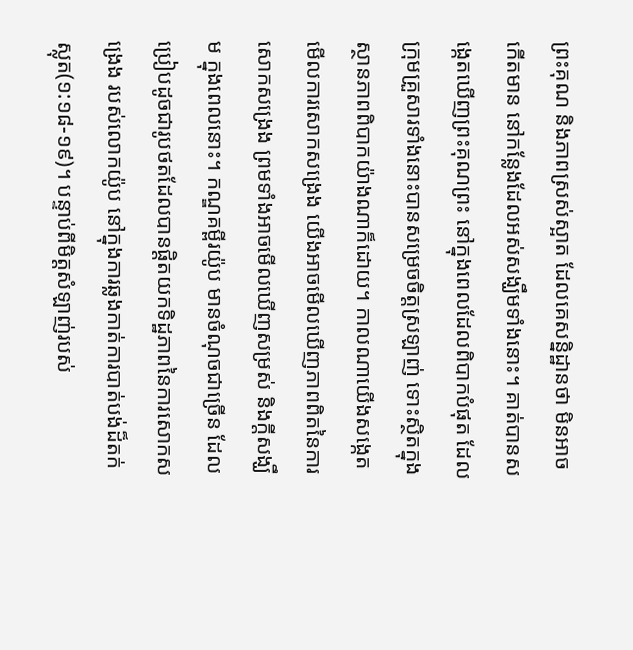ព្រះគុណ និងភាពស្រស់ស្អាត ដែលគេសន្និដ្ឋានថា មិនអាចកើតមាន នៅកន្លែងដែលអស់សង្ឃឹមទាំងនោះ។ គាត់បានសង្កេតឃើញព្រះគុណព្រះ នៅក្នុងពេលដែលពិបាកបំផុត ដែលក្រុមគ្រួសារទាំងនោះបានសម្រេចចិត្តស្រឡាញ់ ទោះស្ថិតក្នុងស្ថានភាពពិបាកយ៉ាងណាក៏ដោយ។ កាលណាយើងសង្កេតមើលការសោកសង្រេង យើងអាចមើលឃើញភាពពិតនៃការសោកសង្រេង ព្រមទាំងអាចមើលឃើញសម្រស់ និងក្តីសង្ឃឹម ក្នុងពេលនោះ។ កណ្ឌគម្ពីរយ៉ូប មានចំណុចជាច្រើន ដែលប្រៀបដូចជារូបថតដែលបានផ្ដិតយកទិដ្ឋភាពនៃការសោកសង្រេង របស់លោកយ៉ូប នៅក្នុងការឆ្លងកាត់ការបាត់បង់ដ៏តក់ស្លុត(១:១៨-១៩)។ បន្ទាប់ពីមិត្តសំឡាញ់របស់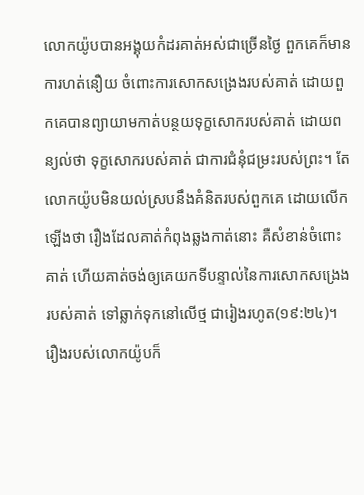លោកយ៉ូបបានអង្គុយកំដរគាត់អស់ជាច្រើនថ្ងៃ ពួកគេក៏មានការហត់នឿយ ចំពោះការសោកសង្រេងរបស់គាត់ ដោយពួកគេបានព្យាយាមកាត់បន្ថយទុក្ខសោករបស់គាត់ ដោយពន្យល់ថា ទុក្ខសោករបស់គាត់ ជាការជំនុំជម្រះរបស់ព្រះ។ តែលោកយ៉ូបមិនយល់ស្របនឹងគំនិតរបស់ពួកគេ ដោយលើកឡើងថា រឿងដែលគាត់កំពុងឆ្លងកាត់នោះ គឺសំខាន់ចំពោះគាត់ ហើយគាត់ចង់ឲ្យគេយកទីបន្ទាល់នៃការសោកសង្រេងរបស់គាត់ ទៅឆ្លាក់ទុកនៅលើថ្ម ជារៀងរហូត(១៩:២៤)។ រឿងរបស់លោកយ៉ូបក៏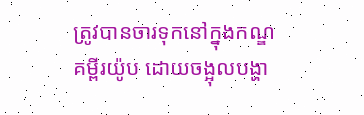ត្រូវបានចារទុកនៅក្នុងកណ្ឌគម្ពីរយ៉ូប ដោយចង្អុលបង្ហា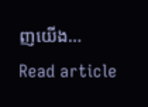ញយើង…
Read article